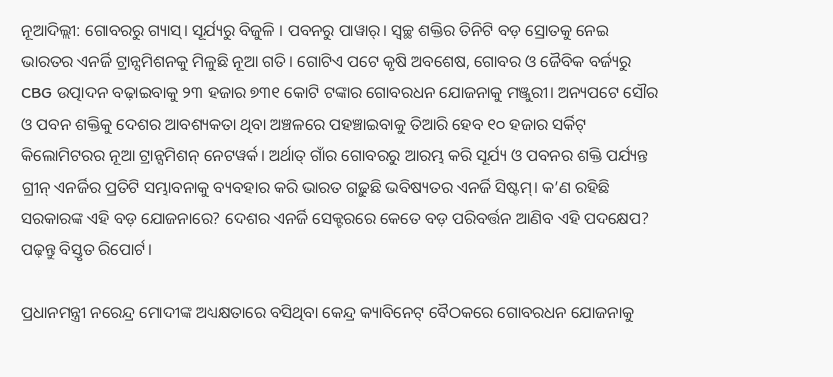ନୂଆଦିଲ୍ଲୀ: ଗୋବରରୁ ଗ୍ୟାସ୍। ସୂର୍ଯ୍ୟରୁ ବିଜୁଳି । ପବନରୁ ପାୱାର୍। ସ୍ୱଚ୍ଛ ଶକ୍ତିର ତିନିଟି ବଡ଼ ସ୍ରୋତକୁ ନେଇ ଭାରତର ଏନର୍ଜି ଟ୍ରାନ୍ସମିଶନକୁ ମିଳୁଛି ନୂଆ ଗତି। ଗୋଟିଏ ପଟେ କୃଷି ଅବଶେଷ, ଗୋବର ଓ ଜୈବିକ ବର୍ଜ୍ୟରୁ CBG ଉତ୍ପାଦନ ବଢ଼ାଇବାକୁ ୨୩ ହଜାର ୭୩୧ କୋଟି ଟଙ୍କାର ଗୋବରଧନ ଯୋଜନାକୁ ମଞ୍ଜୁରୀ। ଅନ୍ୟପଟେ ସୌର ଓ ପବନ ଶକ୍ତିକୁ ଦେଶର ଆବଶ୍ୟକତା ଥିବା ଅଞ୍ଚଳରେ ପହଞ୍ଚାଇବାକୁ ତିଆରି ହେବ ୧୦ ହଜାର ସର୍କିଟ୍ କିଲୋମିଟରର ନୂଆ ଟ୍ରାନ୍ସମିଶନ୍ ନେଟୱର୍କ। ଅର୍ଥାତ୍ ଗାଁର ଗୋବରରୁ ଆରମ୍ଭ କରି ସୂର୍ଯ୍ୟ ଓ ପବନର ଶକ୍ତି ପର୍ଯ୍ୟନ୍ତ ଗ୍ରୀନ୍ ଏନର୍ଜିର ପ୍ରତିଟି ସମ୍ଭାବନାକୁ ବ୍ୟବହାର କରି ଭାରତ ଗଢ଼ୁଛି ଭବିଷ୍ୟତର ଏନର୍ଜି ସିଷ୍ଟମ୍। କ’ଣ ରହିଛି ସରକାରଙ୍କ ଏହି ବଡ଼ ଯୋଜନାରେ? ଦେଶର ଏନର୍ଜି ସେକ୍ଟରରେ କେତେ ବଡ଼ ପରିବର୍ତ୍ତନ ଆଣିବ ଏହି ପଦକ୍ଷେପ? ପଢ଼ନ୍ତୁ ବିସ୍ତୃତ ରିପୋର୍ଟ।

ପ୍ରଧାନମନ୍ତ୍ରୀ ନରେନ୍ଦ୍ର ମୋଦୀଙ୍କ ଅଧ୍ୟକ୍ଷତାରେ ବସିଥିବା କେନ୍ଦ୍ର କ୍ୟାବିନେଟ୍ ବୈଠକରେ ଗୋବରଧନ ଯୋଜନାକୁ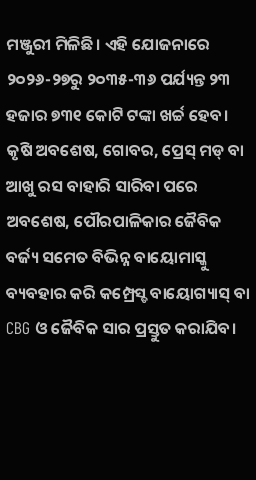ମଞ୍ଜୁରୀ ମିଳିଛି। ଏହି ଯୋଜନାରେ ୨୦୨୬-୨୭ରୁ ୨୦୩୫-୩୬ ପର୍ଯ୍ୟନ୍ତ ୨୩ ହଜାର ୭୩୧ କୋଟି ଟଙ୍କା ଖର୍ଚ୍ଚ ହେବ। କୃଷି ଅବଶେଷ, ଗୋବର, ପ୍ରେସ୍ ମଡ୍ ବା ଆଖୁ ରସ ବାହାରି ସାରିବା ପରେ ଅବଶେଷ, ପୌରପାଳିକାର ଜୈବିକ ବର୍ଜ୍ୟ ସମେତ ବିଭିନ୍ନ ବାୟୋମାସ୍କୁ ବ୍ୟବହାର କରି କମ୍ପ୍ରେସ୍ଡ ବାୟୋଗ୍ୟାସ୍ ବା CBG ଓ ଜୈବିକ ସାର ପ୍ରସ୍ତୁତ କରାଯିବ।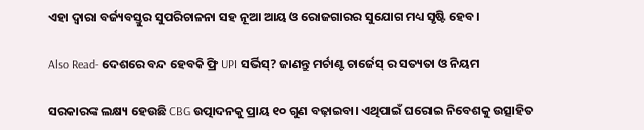ଏହା ଦ୍ୱାରା ବର୍ଜ୍ୟବସ୍ତୁର ସୁପରିଚାଳନା ସହ ନୂଆ ଆୟ ଓ ରୋଜଗାରର ସୁଯୋଗ ମଧ୍ୟ ସୃଷ୍ଟି ହେବ।

Also Read- ଦେଶରେ ବନ୍ଦ ହେବକି ଫ୍ରି UPI ସର୍ଭିସ୍? ଜାଣନ୍ତୁ ମର୍ଚାଣ୍ଟ ଚାର୍ଜେସ୍ ର ସତ୍ୟତା ଓ ନିୟମ

ସରକାରଙ୍କ ଲକ୍ଷ୍ୟ ହେଉଛି CBG ଉତ୍ପାଦନକୁ ପ୍ରାୟ ୧୦ ଗୁଣ ବଢ଼ାଇବା। ଏଥିପାଇଁ ଘରୋଇ ନିବେଶକୁ ଉତ୍ସାହିତ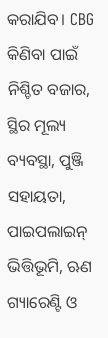କରାଯିବ। CBG କିଣିବା ପାଇଁ ନିଶ୍ଚିତ ବଜାର, ସ୍ଥିର ମୂଲ୍ୟ ବ୍ୟବସ୍ଥା, ପୁଞ୍ଜି ସହାୟତା, ପାଇପଲାଇନ୍ ଭିତ୍ତିଭୂମି, ଋଣ ଗ୍ୟାରେଣ୍ଟି ଓ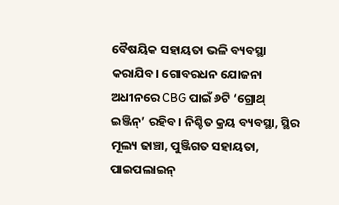ବୈଷୟିକ ସହାୟତା ଭଳି ବ୍ୟବସ୍ଥା କରାଯିବ। ଗୋବରଧନ ଯୋଜନା ଅଧୀନରେ CBG ପାଇଁ ୬ଟି ‘ଗ୍ରୋଥ୍ ଇଞ୍ଜିନ୍’ ରହିବ। ନିଶ୍ଚିତ କ୍ରୟ ବ୍ୟବସ୍ଥା, ସ୍ଥିର ମୂଲ୍ୟ ଢାଞ୍ଚା, ପୁଞ୍ଜିଗତ ସହାୟତା, ପାଇପଲାଇନ୍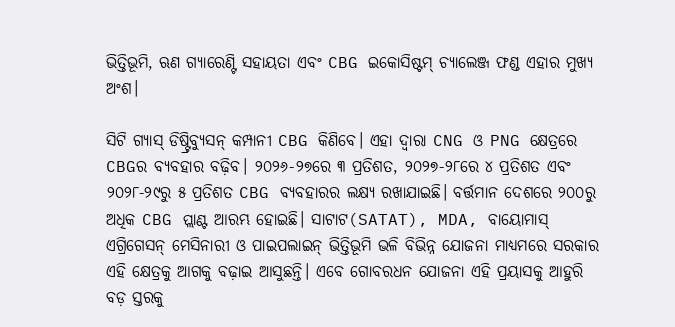ଭିତ୍ତିଭୂମି, ଋଣ ଗ୍ୟାରେଣ୍ଟି ସହାୟତା ଏବଂ CBG ଇକୋସିଷ୍ଟମ୍ ଚ୍ୟାଲେଞ୍ଜ ଫଣ୍ଡ ଏହାର ମୁଖ୍ୟ ଅଂଶ।

ସିଟି ଗ୍ୟାସ୍ ଡିଷ୍ଟ୍ରିବ୍ୟୁସନ୍ କମ୍ପାନୀ CBG କିଣିବେ। ଏହା ଦ୍ୱାରା CNG ଓ PNG କ୍ଷେତ୍ରରେ CBGର ବ୍ୟବହାର ବଢ଼ିବ। ୨୦୨୬-୨୭ରେ ୩ ପ୍ରତିଶତ, ୨୦୨୭-୨୮ରେ ୪ ପ୍ରତିଶତ ଏବଂ ୨୦୨୮-୨୯ରୁ ୫ ପ୍ରତିଶତ CBG ବ୍ୟବହାରର ଲକ୍ଷ୍ୟ ରଖାଯାଇଛି। ବର୍ତ୍ତମାନ ଦେଶରେ ୨୦୦ରୁ ଅଧିକ CBG ପ୍ଲାଣ୍ଟ ଆରମ୍ଭ ହୋଇଛି। ସାଟାଟ(SATAT), MDA, ବାୟୋମାସ୍ ଏଗ୍ରିଗେସନ୍ ମେସିନାରୀ ଓ ପାଇପଲାଇନ୍ ଭିତ୍ତିଭୂମି ଭଳି ବିଭିନ୍ନ ଯୋଜନା ମାଧ୍ୟମରେ ସରକାର ଏହି କ୍ଷେତ୍ରକୁ ଆଗକୁ ବଢ଼ାଇ ଆସୁଛନ୍ତି। ଏବେ ଗୋବରଧନ ଯୋଜନା ଏହି ପ୍ରୟାସକୁ ଆହୁରି ବଡ଼ ସ୍ତରକୁ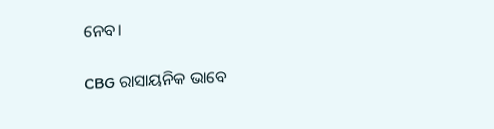ନେବ।

CBG ରାସାୟନିକ ଭାବେ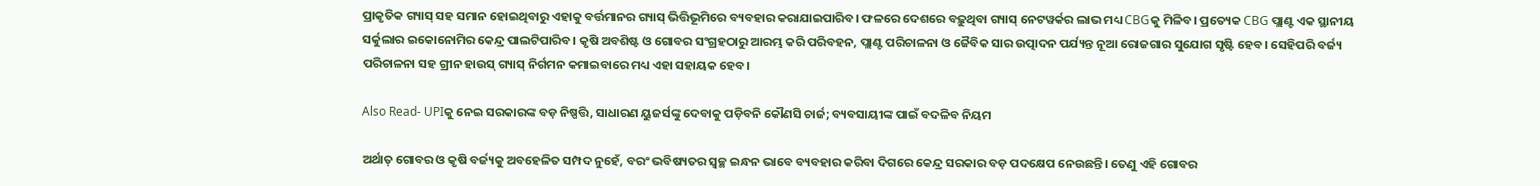ପ୍ରାକୃତିକ ଗ୍ୟାସ୍ ସହ ସମାନ ହୋଇଥିବାରୁ ଏହାକୁ ବର୍ତ୍ତମାନର ଗ୍ୟାସ୍ ଭିତ୍ତିଭୂମିରେ ବ୍ୟବହାର କରାଯାଇପାରିବ। ଫଳରେ ଦେଶରେ ବଢ଼ୁଥିବା ଗ୍ୟାସ୍ ନେଟୱର୍କର ଲାଭ ମଧ୍ୟ CBGକୁ ମିଳିବ। ପ୍ରତ୍ୟେକ CBG ପ୍ଲାଣ୍ଟ ଏକ ସ୍ଥାନୀୟ ସର୍କୁଲାର ଇକୋନୋମିର କେନ୍ଦ୍ର ପାଲଟିପାରିବ। କୃଷି ଅବଶିଷ୍ଟ ଓ ଗୋବର ସଂଗ୍ରହଠାରୁ ଆରମ୍ଭ କରି ପରିବହନ, ପ୍ଲାଣ୍ଟ ପରିଚାଳନା ଓ ଜୈବିକ ସାର ଉତ୍ପାଦନ ପର୍ଯ୍ୟନ୍ତ ନୂଆ ରୋଜଗାର ସୁଯୋଗ ସୃଷ୍ଟି ହେବ। ସେହିପରି ବର୍ଜ୍ୟ ପରିଚାଳନା ସହ ଗ୍ରୀନ ହାଉସ୍ ଗ୍ୟାସ୍ ନିର୍ଗମନ କମାଇବାରେ ମଧ୍ୟ ଏହା ସହାୟକ ହେବ।

Also Read- UPIକୁ ନେଇ ସରକାରଙ୍କ ବଡ଼ ନିଷ୍ପତ୍ତି, ସାଧାରଣ ୟୁଜର୍ସଙ୍କୁ ଦେବାକୁ ପଡ଼ିବନି କୌଣସି ଚାର୍ଜ; ବ୍ୟବସାୟୀଙ୍କ ପାଇଁ ବଦଳିବ ନିୟମ

ଅର୍ଥାତ୍ ଗୋବର ଓ କୃଷି ବର୍ଜ୍ୟକୁ ଅବହେଳିତ ସମ୍ପଦ ନୁହେଁ, ବରଂ ଭବିଷ୍ୟତର ସ୍ୱଚ୍ଛ ଇନ୍ଧନ ଭାବେ ବ୍ୟବହାର କରିବା ଦିଗରେ କେନ୍ଦ୍ର ସରକାର ବଡ଼ ପଦକ୍ଷେପ ନେଉଛନ୍ତି। ତେଣୁ ଏହି ଗୋବର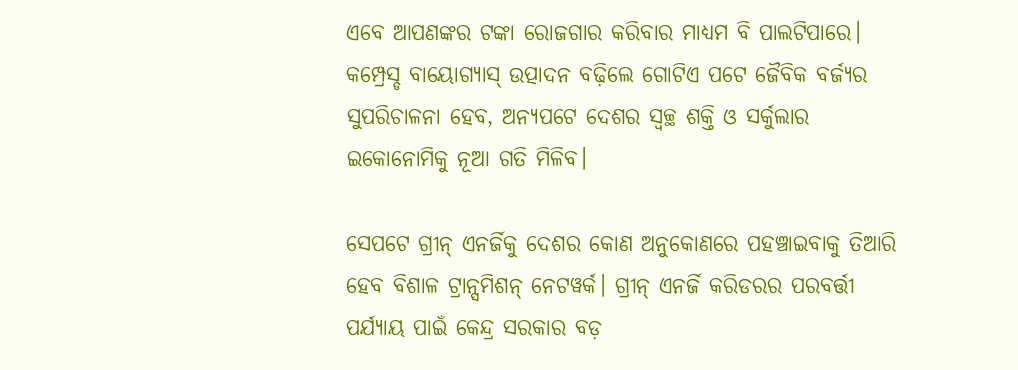ଏବେ ଆପଣଙ୍କର ଟଙ୍କା ରୋଜଗାର କରିବାର ମାଧ୍ୟମ ବି ପାଲଟିପାରେ। କମ୍ପ୍ରେସ୍ଡ ବାୟୋଗ୍ୟାସ୍ ଉତ୍ପାଦନ ବଢ଼ିଲେ ଗୋଟିଏ ପଟେ ଜୈବିକ ବର୍ଜ୍ୟର ସୁପରିଚାଳନା ହେବ, ଅନ୍ୟପଟେ ଦେଶର ସ୍ୱଚ୍ଛ ଶକ୍ତି ଓ ସର୍କୁଲାର ଇକୋନୋମିକୁ ନୂଆ ଗତି ମିଳିବ।

ସେପଟେ ଗ୍ରୀନ୍ ଏନର୍ଜିକୁ ଦେଶର କୋଣ ଅନୁକୋଣରେ ପହଞ୍ଚାଇବାକୁ ତିଆରି ହେବ ବିଶାଳ ଟ୍ରାନ୍ସମିଶନ୍ ନେଟୱର୍କ। ଗ୍ରୀନ୍ ଏନର୍ଜି କରିଡରର ପରବର୍ତ୍ତୀ ପର୍ଯ୍ୟାୟ ପାଇଁ କେନ୍ଦ୍ର ସରକାର ବଡ଼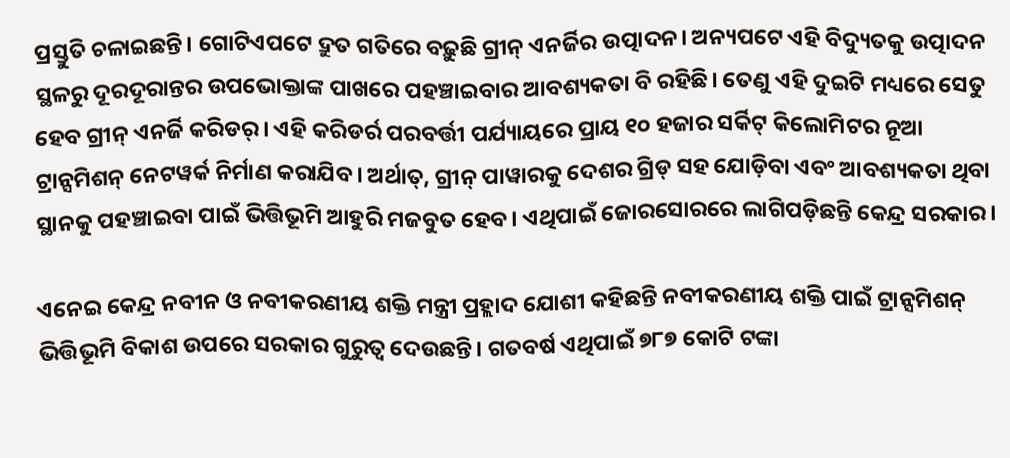ପ୍ରସ୍ତୁତି ଚଳାଇଛନ୍ତି। ଗୋଟିଏପଟେ ଦ୍ରୁତ ଗତିରେ ବଢ଼ୁଛି ଗ୍ରୀନ୍ ଏନର୍ଜିର ଉତ୍ପାଦନ। ଅନ୍ୟପଟେ ଏହି ବିଦ୍ୟୁତକୁ ଉତ୍ପାଦନ ସ୍ଥଳରୁ ଦୂରଦୂରାନ୍ତର ଉପଭୋକ୍ତାଙ୍କ ପାଖରେ ପହଞ୍ଚାଇବାର ଆବଶ୍ୟକତା ବି ରହିଛି। ତେଣୁ ଏହି ଦୁଇଟି ମଧ୍ୟରେ ସେତୁ ହେବ ଗ୍ରୀନ୍ ଏନର୍ଜି କରିଡର୍। ଏହି କରିଡର୍ର ପରବର୍ତ୍ତୀ ପର୍ଯ୍ୟାୟରେ ପ୍ରାୟ ୧୦ ହଜାର ସର୍କିଟ୍ କିଲୋମିଟର ନୂଆ ଟ୍ରାନ୍ସମିଶନ୍ ନେଟୱର୍କ ନିର୍ମାଣ କରାଯିବ। ଅର୍ଥାତ୍, ଗ୍ରୀନ୍ ପାୱାରକୁ ଦେଶର ଗ୍ରିଡ୍ ସହ ଯୋଡ଼ିବା ଏବଂ ଆବଶ୍ୟକତା ଥିବା ସ୍ଥାନକୁ ପହଞ୍ଚାଇବା ପାଇଁ ଭିତ୍ତିଭୂମି ଆହୁରି ମଜବୁତ ହେବ। ଏଥିପାଇଁ ଜୋରସୋରରେ ଲାଗିପଡ଼ିଛନ୍ତି କେନ୍ଦ୍ର ସରକାର।

ଏନେଇ କେନ୍ଦ୍ର ନବୀନ ଓ ନବୀକରଣୀୟ ଶକ୍ତି ମନ୍ତ୍ରୀ ପ୍ରହ୍ଲାଦ ଯୋଶୀ କହିଛନ୍ତି ନବୀକରଣୀୟ ଶକ୍ତି ପାଇଁ ଟ୍ରାନ୍ସମିଶନ୍ ଭିତ୍ତିଭୂମି ବିକାଶ ଉପରେ ସରକାର ଗୁରୁତ୍ୱ ଦେଉଛନ୍ତି। ଗତବର୍ଷ ଏଥିପାଇଁ ୭୮୭ କୋଟି ଟଙ୍କା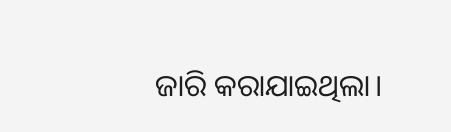ଜାରି କରାଯାଇଥିଲା।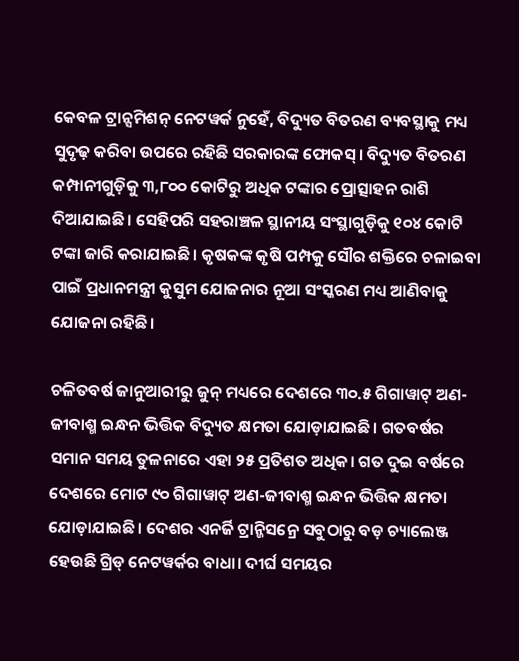କେବଳ ଟ୍ରାନ୍ସମିଶନ୍ ନେଟୱର୍କ ନୁହେଁ, ବିଦ୍ୟୁତ ବିତରଣ ବ୍ୟବସ୍ଥାକୁ ମଧ୍ୟ ସୁଦୃଢ଼ କରିବା ଉପରେ ରହିଛି ସରକାରଙ୍କ ଫୋକସ୍। ବିଦ୍ୟୁତ ବିତରଣ କମ୍ପାନୀଗୁଡ଼ିକୁ ୩,୮୦୦ କୋଟିରୁ ଅଧିକ ଟଙ୍କାର ପ୍ରୋତ୍ସାହନ ରାଶି ଦିଆଯାଇଛି। ସେହିପରି ସହରାଞ୍ଚଳ ସ୍ଥାନୀୟ ସଂସ୍ଥାଗୁଡ଼ିକୁ ୧୦୪ କୋଟି ଟଙ୍କା ଜାରି କରାଯାଇଛି। କୃଷକଙ୍କ କୃଷି ପମ୍ପକୁ ସୌର ଶକ୍ତିରେ ଚଳାଇବା ପାଇଁ ପ୍ରଧାନମନ୍ତ୍ରୀ କୁସୁମ ଯୋଜନାର ନୂଆ ସଂସ୍କରଣ ମଧ୍ୟ ଆଣିବାକୁ ଯୋଜନା ରହିଛି।

ଚଳିତବର୍ଷ ଜାନୁଆରୀରୁ ଜୁନ୍ ମଧ୍ୟରେ ଦେଶରେ ୩୦.୫ ଗିଗାୱାଟ୍ ଅଣ-ଜୀବାଶ୍ମ ଇନ୍ଧନ ଭିତ୍ତିକ ବିଦ୍ୟୁତ କ୍ଷମତା ଯୋଡ଼ାଯାଇଛି। ଗତବର୍ଷର ସମାନ ସମୟ ତୁଳନାରେ ଏହା ୨୫ ପ୍ରତିଶତ ଅଧିକ। ଗତ ଦୁଇ ବର୍ଷରେ ଦେଶରେ ମୋଟ ୯୦ ଗିଗାୱାଟ୍ ଅଣ-ଜୀବାଶ୍ମ ଇନ୍ଧନ ଭିତ୍ତିକ କ୍ଷମତା ଯୋଡ଼ାଯାଇଛି। ଦେଶର ଏନର୍ଜି ଟ୍ରାନ୍ଜିସନ୍ରେ ସବୁଠାରୁ ବଡ଼ ଚ୍ୟାଲେଞ୍ଜ ହେଉଛି ଗ୍ରିଡ୍ ନେଟୱର୍କର ବାଧା। ଦୀର୍ଘ ସମୟର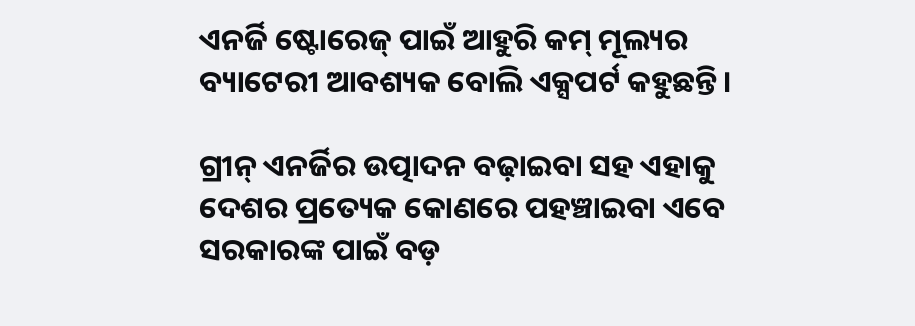ଏନର୍ଜି ଷ୍ଟୋରେଜ୍ ପାଇଁ ଆହୁରି କମ୍ ମୂଲ୍ୟର ବ୍ୟାଟେରୀ ଆବଶ୍ୟକ ବୋଲି ଏକ୍ସପର୍ଟ କହୁଛନ୍ତି।

ଗ୍ରୀନ୍ ଏନର୍ଜିର ଉତ୍ପାଦନ ବଢ଼ାଇବା ସହ ଏହାକୁ ଦେଶର ପ୍ରତ୍ୟେକ କୋଣରେ ପହଞ୍ଚାଇବା ଏବେ ସରକାରଙ୍କ ପାଇଁ ବଡ଼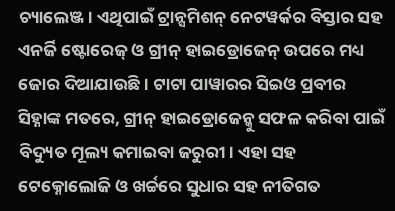ଚ୍ୟାଲେଞ୍ଜ। ଏଥିପାଇଁ ଟ୍ରାନ୍ସମିଶନ୍ ନେଟୱର୍କର ବିସ୍ତାର ସହ ଏନର୍ଜି ଷ୍ଟୋରେଜ୍ ଓ ଗ୍ରୀନ୍ ହାଇଡ୍ରୋଜେନ୍ ଉପରେ ମଧ୍ୟ ଜୋର ଦିଆଯାଉଛି। ଟାଟା ପାୱାରର ସିଇଓ ପ୍ରବୀର ସିହ୍ନାଙ୍କ ମତରେ, ଗ୍ରୀନ୍ ହାଇଡ୍ରୋଜେନ୍କୁ ସଫଳ କରିବା ପାଇଁ ବିଦ୍ୟୁତ ମୂଲ୍ୟ କମାଇବା ଜରୁରୀ। ଏହା ସହ ଟେକ୍ନୋଲୋଜି ଓ ଖର୍ଚ୍ଚରେ ସୁଧାର ସହ ନୀତିଗତ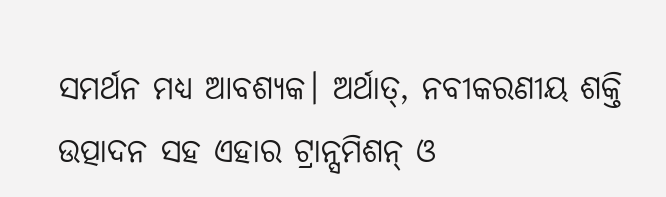ସମର୍ଥନ ମଧ୍ୟ ଆବଶ୍ୟକ। ଅର୍ଥାତ୍, ନବୀକରଣୀୟ ଶକ୍ତି ଉତ୍ପାଦନ ସହ ଏହାର ଟ୍ରାନ୍ସମିଶନ୍ ଓ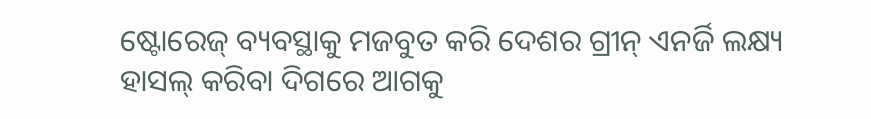ଷ୍ଟୋରେଜ୍ ବ୍ୟବସ୍ଥାକୁ ମଜବୁତ କରି ଦେଶର ଗ୍ରୀନ୍ ଏନର୍ଜି ଲକ୍ଷ୍ୟ ହାସଲ୍ କରିବା ଦିଗରେ ଆଗକୁ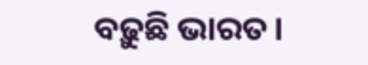ବଢ଼ୁଛି ଭାରତ।